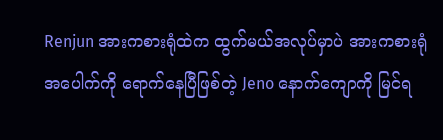Renjun အားကစားရုံထဲက ထွက်မယ်အလုပ်မှာပဲ အားကစားရုံအပေါက်ကို ရောက်နေပြီဖြစ်တဲ့ Jeno နောက်ကျောကို မြင်ရ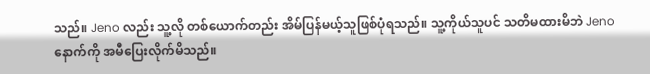သည်။ Jeno လည်း သူ့လို တစ်ယောက်တည်း အိမ်ပြန်မယ့်သူဖြစ်ပုံရသည်။ သူ့ကိုယ်သူပင် သတိမထားမိဘဲ Jeno နောက်ကို အမီပြေးလိုက်မိသည်။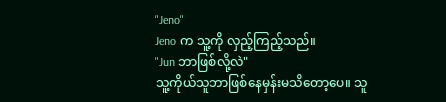"Jeno"
Jeno က သူ့ကို လှည့်ကြည့်သည်။
"Jun ဘာဖြစ်လို့လဲ"
သူ့ကိုယ်သူဘာဖြစ်နေမှန်းမသိတော့ပေ။ သူ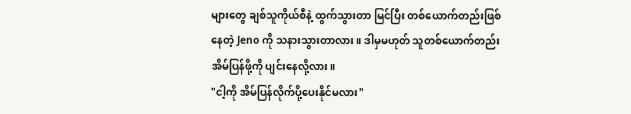များတွေ ချစ်သူကိုယ်စီနဲ့ ထွက်သွားတာ မြင်ပြီး တစ်ယောက်တည်းဖြစ်နေတဲ့ Jeno ကို သနားသွားတာလား။ ဒါမှမဟုတ် သူတစ်ယောက်တည်း အိမ်ပြန်ဖို့ကို ပျင်းနေလို့လား။
"ငါ့ကို အိမ်ပြန်လိုက်ပို့ပေးနိုင်မလား"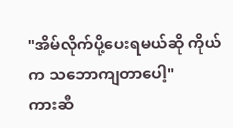"အိမ်လိုက်ပို့ပေးရမယ်ဆို ကိုယ်က သဘောကျတာပေါ့"
ကားဆီ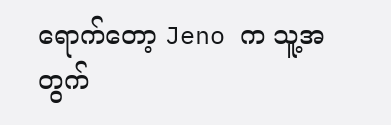ရောက်တော့ Jeno က သူ့အတွက်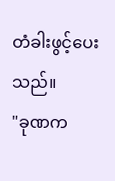တံခါးဖွင့်ပေးသည်။
"ခုဏက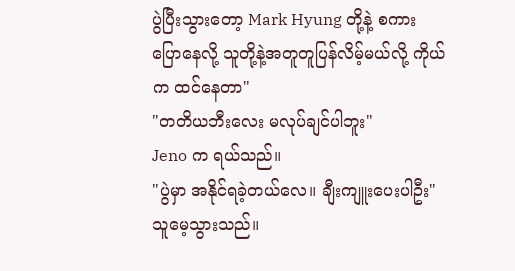ပွဲပြီးသွားတော့ Mark Hyung တို့နဲ့ စကားပြောနေလို့ သူတို့နဲ့အတူတူပြန်လိမ့်မယ်လို့ ကိုယ်က ထင်နေတာ"
"တတိယဘီးလေး မလုပ်ချင်ပါဘူး"
Jeno က ရယ်သည်။
"ပွဲမှာ အနိုင်ရခဲ့တယ်လေ။ ချီးကျူးပေးပါဦး"
သူမေ့သွားသည်။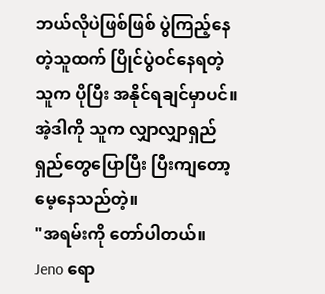ဘယ်လိုပဲဖြစ်ဖြစ် ပွဲကြည့်နေတဲ့သူထက် ပြိုင်ပွဲဝင်နေရတဲ့ သူက ပိုပြီး အနိုင်ရချင်မှာပင်။ အဲ့ဒါကို သူက လျှာလျှာရှည်ရှည်တွေပြောပြီး ပြီးကျတော့ မေ့နေသည်တဲ့။
"အရမ်းကို တော်ပါတယ်။ Jeno ရော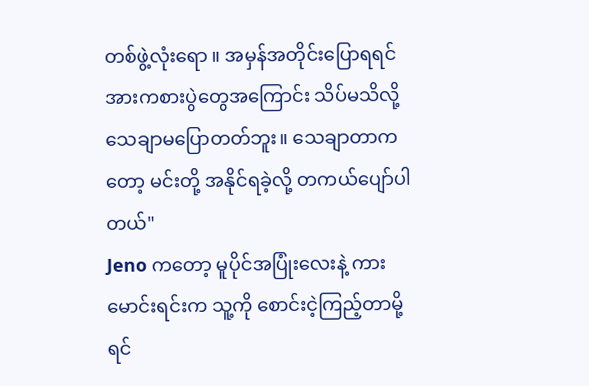တစ်ဖွဲ့လုံးရော ။ အမှန်အတိုင်းပြောရရင် အားကစားပွဲတွေအကြောင်း သိပ်မသိလို့ သေချာမပြောတတ်ဘူး။ သေချာတာကတော့ မင်းတို့ အနိုင်ရခဲ့လို့ တကယ်ပျော်ပါတယ်"
Jeno ကတော့ မူပိုင်အပြုံးလေးနဲ့ ကားမောင်းရင်းက သူ့ကို စောင်းငဲ့ကြည့်တာမို့ ရင်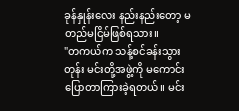ခုန်နှုန်းလေး နည်းနည်းတော့ မတည်မငြိမ်ဖြစ်ရသား။
"တကယ်က သန့်စင်ခန်းသွားတုန်း မင်းတို့အဖွဲ့ကို မကောင်းပြောတာကြားခဲ့ရတယ်။ မင်း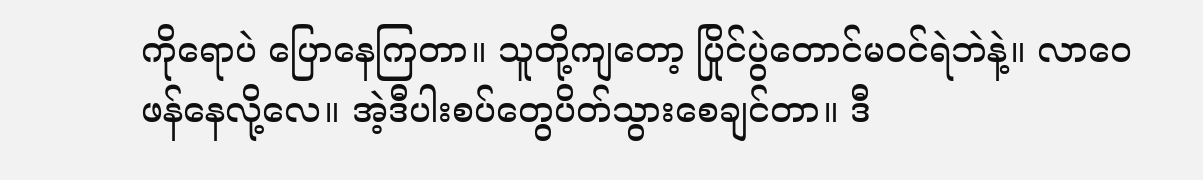ကိုရောပဲ ပြောနေကြတာ။ သူတို့ကျတော့ ပြိုင်ပွဲတောင်မဝင်ရဲဘဲနဲ့။ လာဝေဖန်နေလို့လေ။ အဲ့ဒီပါးစပ်တွေပိတ်သွားစေချင်တာ။ ဒီ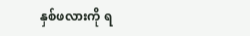နှစ်ဖလားကို ရ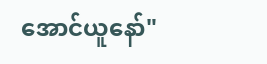အောင်ယူနော်"